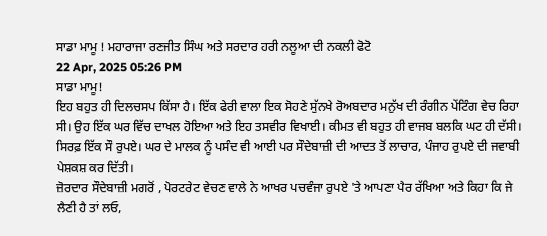ਸਾਡਾ ਮਾਮੂ ! ਮਹਾਰਾਜਾ ਰਣਜੀਤ ਸਿੰਘ ਅਤੇ ਸਰਦਾਰ ਹਰੀ ਨਲੂਆ ਦੀ ਨਕਲੀ ਫੋਟੋ
22 Apr, 2025 05:26 PM
ਸਾਡਾ ਮਾਮੂ!
ਇਹ ਬਹੁਤ ਹੀ ਦਿਲਚਸਪ ਕਿੱਸਾ ਹੈ। ਇੱਕ ਫੇਰੀ ਵਾਲਾ ਇਕ ਸੋਹਣੇ ਸੁੱਨਖੇ ਰੋਅਬਦਾਰ ਮਨੁੱਖ ਦੀ ਰੰਗੀਨ ਪੇਂਟਿੰਗ ਵੇਚ ਰਿਹਾ ਸੀ। ਉਹ ਇੱਕ ਘਰ ਵਿੱਚ ਦਾਖਲ ਹੋਇਆ ਅਤੇ ਇਹ ਤਸਵੀਰ ਵਿਖਾਈ। ਕੀਮਤ ਵੀ ਬਹੁਤ ਹੀ ਵਾਜਬ ਬਲਕਿ ਘਟ ਹੀ ਦੱਸੀ। ਸਿਰਫ਼ ਇੱਕ ਸੌ ਰੁਪਏ। ਘਰ ਦੇ ਮਾਲਕ ਨੂੰ ਪਸੰਦ ਵੀ ਆਈ ਪਰ ਸੌਦੇਬਾਜ਼ੀ ਦੀ ਆਦਤ ਤੋਂ ਲਾਚਾਰ, ਪੰਜਾਹ ਰੁਪਏ ਦੀ ਜਵਾਬੀ ਪੇਸ਼ਕਸ਼ ਕਰ ਦਿੱਤੀ।
ਜ਼ੋਰਦਾਰ ਸੌਦੇਬਾਜ਼ੀ ਮਗਰੋਂ , ਪੋਰਟਰੇਟ ਵੇਚਣ ਵਾਲੇ ਨੇ ਆਖਰ ਪਚਵੰਜਾ ਰੁਪਏ 'ਤੇ ਆਪਣਾ ਪੈਰ ਰੱਖਿਆ ਅਤੇ ਕਿਹਾ ਕਿ ਜੇ ਲੈਣੀ ਹੈ ਤਾਂ ਲਓ,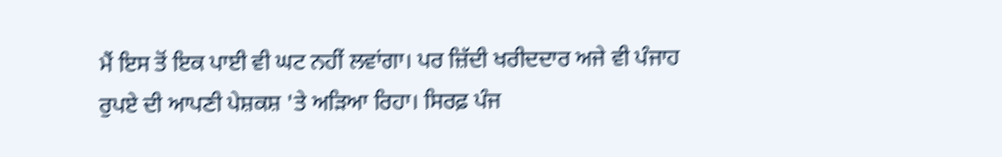ਮੈਂ ਇਸ ਤੋਂ ਇਕ ਪਾਈ ਵੀ ਘਟ ਨਹੀਂ ਲਵਾਂਗਾ। ਪਰ ਜ਼ਿੱਦੀ ਖਰੀਦਦਾਰ ਅਜੇ ਵੀ ਪੰਜਾਹ ਰੁਪਏ ਦੀ ਆਪਣੀ ਪੇਸ਼ਕਸ਼ 'ਤੇ ਅੜਿਆ ਰਿਹਾ। ਸਿਰਫ਼ ਪੰਜ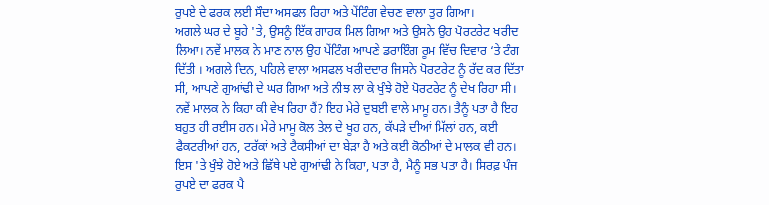ਰੁਪਏ ਦੇ ਫਰਕ ਲਈ ਸੌਦਾ ਅਸਫਲ ਰਿਹਾ ਅਤੇ ਪੇਂਟਿੰਗ ਵੇਚਣ ਵਾਲਾ ਤੁਰ ਗਿਆ।
ਅਗਲੇ ਘਰ ਦੇ ਬੂਹੇ 'ਤੇ, ਉਸਨੂੰ ਇੱਕ ਗਾਹਕ ਮਿਲ ਗਿਆ ਅਤੇ ਉਸਨੇ ਉਹ ਪੋਰਟਰੇਟ ਖਰੀਦ ਲਿਆ। ਨਵੇਂ ਮਾਲਕ ਨੇ ਮਾਣ ਨਾਲ ਉਹ ਪੇਂਟਿੰਗ ਆਪਣੇ ਡਰਾਇੰਗ ਰੂਮ ਵਿੱਚ ਦਿਵਾਰ ‘ਤੇ ਟੰਗ ਦਿੱਤੀ । ਅਗਲੇ ਦਿਨ, ਪਹਿਲੇ ਵਾਲਾ ਅਸਫਲ ਖਰੀਦਦਾਰ ਜਿਸਨੇ ਪੋਰਟਰੇਟ ਨੂੰ ਰੱਦ ਕਰ ਦਿੱਤਾ ਸੀ, ਆਪਣੇ ਗੁਆਂਢੀ ਦੇ ਘਰ ਗਿਆ ਅਤੇ ਨੀਝ ਲਾ ਕੇ ਖੁੰਝੇ ਹੋਏ ਪੋਰਟਰੇਟ ਨੂੰ ਦੇਖ ਰਿਹਾ ਸੀ। ਨਵੇਂ ਮਾਲਕ ਨੇ ਕਿਹਾ ਕੀ ਵੇਖ ਰਿਹਾ ਹੈਂ? ਇਹ ਮੇਰੇ ਦੁਬਈ ਵਾਲੇ ਮਾਮੂ ਹਨ। ਤੈਨੂੰ ਪਤਾ ਹੈ ਇਹ ਬਹੁਤ ਹੀ ਰਈਸ ਹਨ। ਮੇਰੇ ਮਾਮੂ ਕੋਲ ਤੇਲ ਦੇ ਖੂਹ ਹਨ, ਕੱਪੜੇ ਦੀਆਂ ਮਿੱਲਾਂ ਹਨ, ਕਈ ਫੈਕਟਰੀਆਂ ਹਨ, ਟਰੱਕਾਂ ਅਤੇ ਟੈਕਸੀਆਂ ਦਾ ਬੇੜਾ ਹੈ ਅਤੇ ਕਈ ਕੋਠੀਆਂ ਦੇ ਮਾਲਕ ਵੀ ਹਨ।
ਇਸ 'ਤੇ ਖੁੰਝੇ ਹੋਏ ਅਤੇ ਛਿੱਥੇ ਪਏ ਗੁਆਂਢੀ ਨੇ ਕਿਹਾ, ਪਤਾ ਹੈ, ਮੈਨੂੰ ਸਭ ਪਤਾ ਹੈ। ਸਿਰਫ਼ ਪੰਜ ਰੁਪਏ ਦਾ ਫਰਕ ਪੈ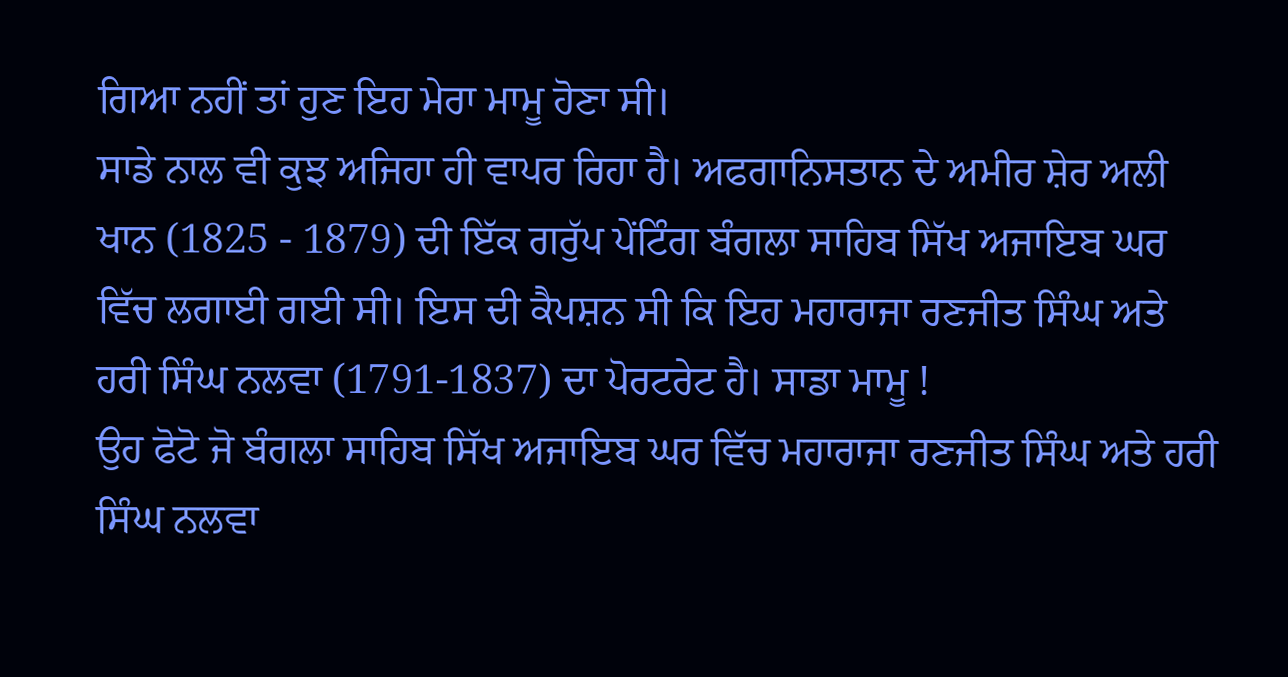ਗਿਆ ਨਹੀਂ ਤਾਂ ਹੁਣ ਇਹ ਮੇਰਾ ਮਾਮੂ ਹੋਣਾ ਸੀ।
ਸਾਡੇ ਨਾਲ ਵੀ ਕੁਝ ਅਜਿਹਾ ਹੀ ਵਾਪਰ ਰਿਹਾ ਹੈ। ਅਫਗਾਨਿਸਤਾਨ ਦੇ ਅਮੀਰ ਸ਼ੇਰ ਅਲੀ ਖਾਨ (1825 - 1879) ਦੀ ਇੱਕ ਗਰੁੱਪ ਪੇਂਟਿੰਗ ਬੰਗਲਾ ਸਾਹਿਬ ਸਿੱਖ ਅਜਾਇਬ ਘਰ ਵਿੱਚ ਲਗਾਈ ਗਈ ਸੀ। ਇਸ ਦੀ ਕੈਪਸ਼ਨ ਸੀ ਕਿ ਇਹ ਮਹਾਰਾਜਾ ਰਣਜੀਤ ਸਿੰਘ ਅਤੇ ਹਰੀ ਸਿੰਘ ਨਲਵਾ (1791-1837) ਦਾ ਪੋਰਟਰੇਟ ਹੈ। ਸਾਡਾ ਮਾਮੂ !
ਉਹ ਫੋਟੋ ਜੋ ਬੰਗਲਾ ਸਾਹਿਬ ਸਿੱਖ ਅਜਾਇਬ ਘਰ ਵਿੱਚ ਮਹਾਰਾਜਾ ਰਣਜੀਤ ਸਿੰਘ ਅਤੇ ਹਰੀ ਸਿੰਘ ਨਲਵਾ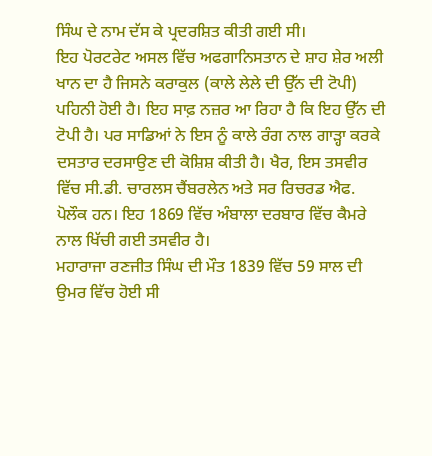ਸਿੰਘ ਦੇ ਨਾਮ ਦੱਸ ਕੇ ਪ੍ਰਦਰਸ਼ਿਤ ਕੀਤੀ ਗਈ ਸੀ।
ਇਹ ਪੋਰਟਰੇਟ ਅਸਲ ਵਿੱਚ ਅਫਗਾਨਿਸਤਾਨ ਦੇ ਸ਼ਾਹ ਸ਼ੇਰ ਅਲੀ ਖਾਨ ਦਾ ਹੈ ਜਿਸਨੇ ਕਰਾਕੁਲ (ਕਾਲੇ ਲੇਲੇ ਦੀ ਉੱਨ ਦੀ ਟੋਪੀ) ਪਹਿਨੀ ਹੋਈ ਹੈ। ਇਹ ਸਾਫ਼ ਨਜ਼ਰ ਆ ਰਿਹਾ ਹੈ ਕਿ ਇਹ ਉੱਨ ਦੀ ਟੋਪੀ ਹੈ। ਪਰ ਸਾਡਿਆਂ ਨੇ ਇਸ ਨੂੰ ਕਾਲੇ ਰੰਗ ਨਾਲ ਗਾੜ੍ਹਾ ਕਰਕੇ ਦਸਤਾਰ ਦਰਸਾਉਣ ਦੀ ਕੋਸ਼ਿਸ਼ ਕੀਤੀ ਹੈ। ਖੈਰ, ਇਸ ਤਸਵੀਰ ਵਿੱਚ ਸੀ.ਡੀ. ਚਾਰਲਸ ਚੈਂਬਰਲੇਨ ਅਤੇ ਸਰ ਰਿਚਰਡ ਐਫ. ਪੋਲੌਕ ਹਨ। ਇਹ 1869 ਵਿੱਚ ਅੰਬਾਲਾ ਦਰਬਾਰ ਵਿੱਚ ਕੈਮਰੇ ਨਾਲ ਖਿੱਚੀ ਗਈ ਤਸਵੀਰ ਹੈ।
ਮਹਾਰਾਜਾ ਰਣਜੀਤ ਸਿੰਘ ਦੀ ਮੌਤ 1839 ਵਿੱਚ 59 ਸਾਲ ਦੀ ਉਮਰ ਵਿੱਚ ਹੋਈ ਸੀ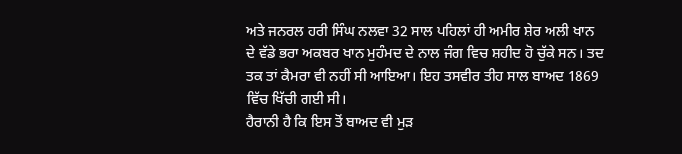ਅਤੇ ਜਨਰਲ ਹਰੀ ਸਿੰਘ ਨਲਵਾ 32 ਸਾਲ ਪਹਿਲਾਂ ਹੀ ਅਮੀਰ ਸ਼ੇਰ ਅਲੀ ਖਾਨ ਦੇ ਵੱਡੇ ਭਰਾ ਅਕਬਰ ਖਾਨ ਮੁਹੰਮਦ ਦੇ ਨਾਲ ਜੰਗ ਵਿਚ ਸ਼ਹੀਦ ਹੋ ਚੁੱਕੇ ਸਨ। ਤਦ ਤਕ ਤਾਂ ਕੈਮਰਾ ਵੀ ਨਹੀਂ ਸੀ ਆਇਆ। ਇਹ ਤਸਵੀਰ ਤੀਹ ਸਾਲ ਬਾਅਦ 1869 ਵਿੱਚ ਖਿੱਚੀ ਗਈ ਸੀ।
ਹੈਰਾਨੀ ਹੈ ਕਿ ਇਸ ਤੋਂ ਬਾਅਦ ਵੀ ਮੁੜ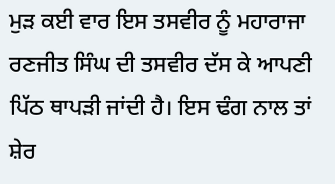ਮੁੜ ਕਈ ਵਾਰ ਇਸ ਤਸਵੀਰ ਨੂੰ ਮਹਾਰਾਜਾ ਰਣਜੀਤ ਸਿੰਘ ਦੀ ਤਸਵੀਰ ਦੱਸ ਕੇ ਆਪਣੀ ਪਿੱਠ ਥਾਪੜੀ ਜਾਂਦੀ ਹੈ। ਇਸ ਢੰਗ ਨਾਲ ਤਾਂ ਸ਼ੇਰ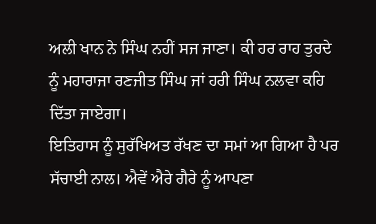ਅਲੀ ਖਾਨ ਨੇ ਸਿੰਘ ਨਹੀਂ ਸਜ ਜਾਣਾ। ਕੀ ਹਰ ਰਾਹ ਤੁਰਦੇ ਨੂੰ ਮਹਾਰਾਜਾ ਰਣਜੀਤ ਸਿੰਘ ਜਾਂ ਹਰੀ ਸਿੰਘ ਨਲਵਾ ਕਹਿ ਦਿੱਤਾ ਜਾਏਗਾ।
ਇਤਿਹਾਸ ਨੂੰ ਸੁਰੱਖਿਅਤ ਰੱਖਣ ਦਾ ਸਮਾਂ ਆ ਗਿਆ ਹੈ ਪਰ ਸੱਚਾਈ ਨਾਲ। ਐਵੇਂ ਐਰੇ ਗੈਰੇ ਨੂੰ ਆਪਣਾ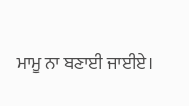ਮਾਮੂ ਨਾ ਬਣਾਈ ਜਾਈਏ।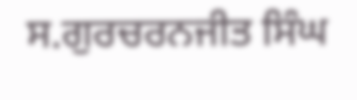ਸ.ਗੁਰਚਰਨਜੀਤ ਸਿੰਘ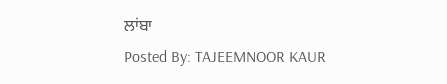ਲਾਂਬਾ
Posted By: TAJEEMNOOR KAUR